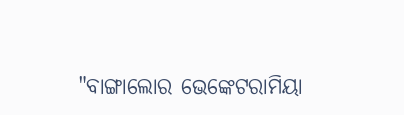"ବାଙ୍ଗାଲୋର ଭେଙ୍କେଟରାମିୟା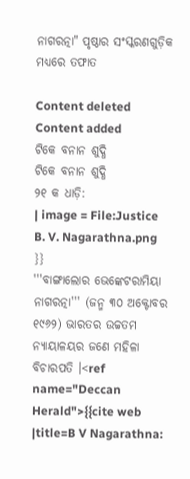ନାଗରତ୍ନା" ପୃଷ୍ଠାର ସଂସ୍କରଣ‌ଗୁଡ଼ିକ ମଧ୍ୟରେ ତଫାତ

Content deleted Content added
ଟିକେ ବନାନ ଶୁଦ୍ଧି
ଟିକେ ବନାନ ଶୁଦ୍ଧି
୨୧ କ ଧାଡ଼ି:
| image = File:Justice B. V. Nagarathna.png
}}
'''ବାଙ୍ଗାଲୋର ଭେଙ୍କେଟରାମିୟା ନାଗରତ୍ନା''' (ଜନ୍ମ ୩୦ ଅକ୍ଟୋବର ୧୯୬୨) ଭାରତର ଉଚ୍ଚତମ ନ୍ୟାୟାଳୟର ଜଣେ ମହିଳା ବିଚାରପତି ।<ref name="Deccan Herald">{{cite web |title=B V Nagarathna: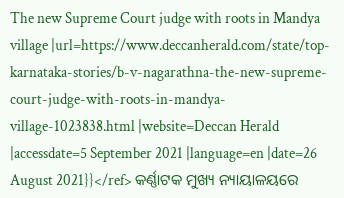The new Supreme Court judge with roots in Mandya village |url=https://www.deccanherald.com/state/top-karnataka-stories/b-v-nagarathna-the-new-supreme-court-judge-with-roots-in-mandya-village-1023838.html |website=Deccan Herald |accessdate=5 September 2021 |language=en |date=26 August 2021}}</ref> କର୍ଣ୍ଣାଟକ ମୁଖ୍ୟ ନ୍ୟାୟାଳୟରେ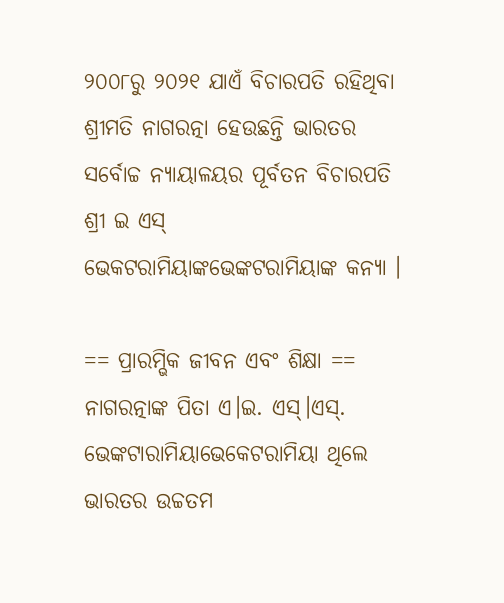୨୦୦୮ରୁ ୨୦୨୧ ଯାଏଁ ବିଚାରପତି ରହିଥିବା ଶ୍ରୀମତି ନାଗରତ୍ନା ହେଉଛନ୍ତି ଭାରତର ସର୍ବୋଚ୍ଚ ନ୍ୟାୟାଳୟର ପୂର୍ବତନ ବିଚାରପତି ଶ୍ରୀ ଇ ଏସ୍ ଭେକଟରାମିୟାଙ୍କଭେଙ୍କଟରାମିୟାଙ୍କ କନ୍ୟା ।

== ପ୍ରାରମ୍ଭିକ ଜୀବନ ଏବଂ ଶିକ୍ଷା ==
ନାଗରତ୍ନାଙ୍କ ପିତା ଏ।ଇ. ଏସ୍।ଏସ୍. ଭେଙ୍କଟାରାମିୟାଭେକେଟରାମିୟା ଥିଲେ ଭାରତର ଉଚ୍ଚତମ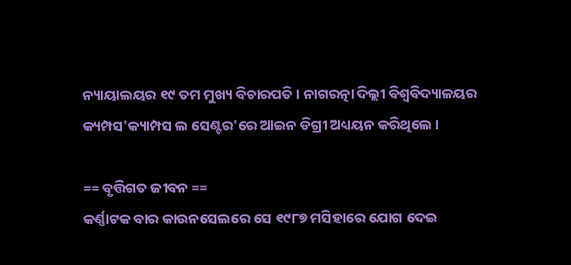ନ୍ୟାୟାଲୟର ୧୯ ତମ ମୁଖ୍ୟ ବିଚାରପତି । ନାଗରତ୍ନା ଦିଲ୍ଲୀ ବିଶ୍ଵବିଦ୍ୟାଳୟର କ୍ୟମ୍ପସ'କ୍ୟାମ୍ପସ ଲ ସେଣ୍ଟର'ରେ ଆଇନ ଡିଗ୍ରୀ ଅଧ୍ୟୟନ କରିଥିଲେ ।

== ବୃତ୍ତିଗତ ଜୀବନ ==
କର୍ଣ୍ଣାଟକ ବାର କାଉନସେଲରେ ସେ ୧୯୮୭ ମସିହାରେ ଯୋଗ ଦେଇ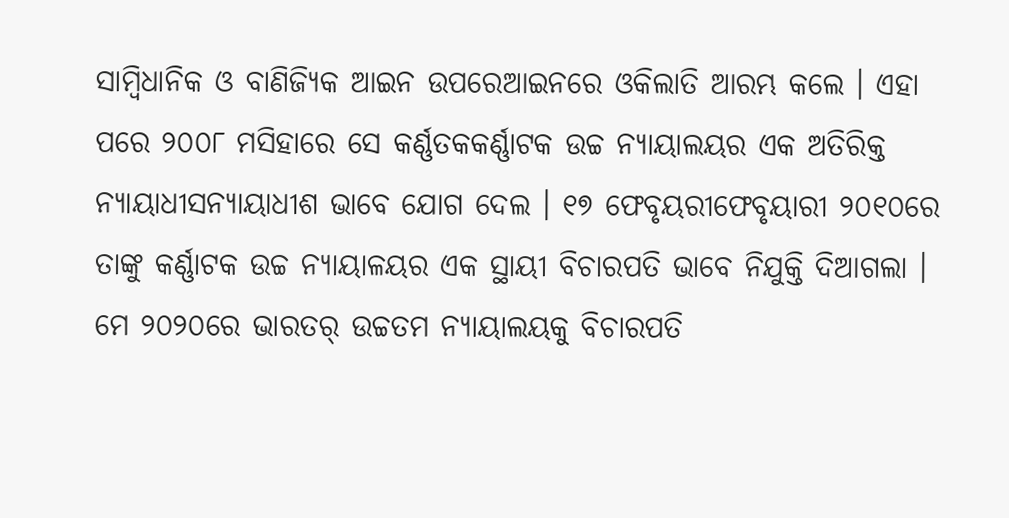ସାମ୍ବିଧାନିକ ଓ ବାଣିଜ୍ୟିକ ଆଇନ ଉପରେଆଇନରେ ଓକିଲାତି ଆରମ୍ଭ କଲେ । ଏହା ପରେ ୨୦୦୮ ମସିହାରେ ସେ କର୍ଣ୍ଣତକକର୍ଣ୍ଣାଟକ ଉଚ୍ଚ ନ୍ୟାୟାଲୟର ଏକ ଅତିରିକ୍ତ ନ୍ୟାୟାଧୀସନ୍ୟାୟାଧୀଶ ଭାବେ ଯୋଗ ଦେଲ । ୧୭ ଫେବୃୟରୀଫେବୃୟାରୀ ୨୦୧୦ରେ ତାଙ୍କୁ କର୍ଣ୍ଣାଟକ ଉଚ୍ଚ ନ୍ୟାୟାଳୟର ଏକ ସ୍ଥାୟୀ ବିଚାରପତି ଭାବେ ନିଯୁକ୍ତି ଦିଆଗଲା । ମେ ୨୦୨୦ରେ ଭାରତର୍ ଉଚ୍ଚତମ ନ୍ୟାୟାଲୟକୁ ବିଚାରପତି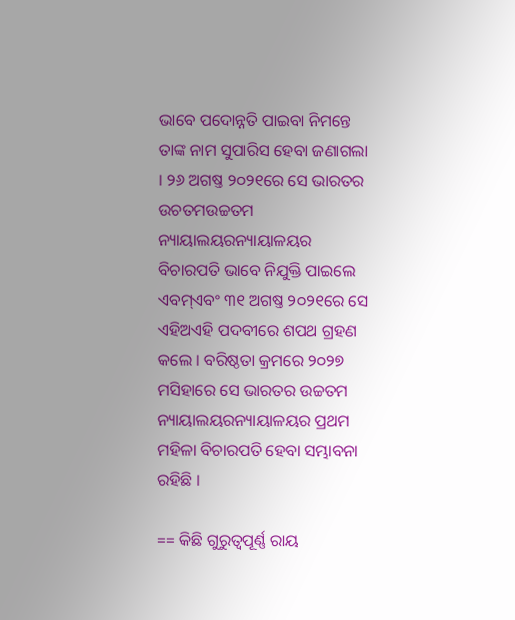ଭାବେ ପଦୋନ୍ନତି ପାଇବା ନିମନ୍ତେ ତାଙ୍କ ନାମ ସୁପାରିସ ହେବା ଜଣାଗଲା । ୨୬ ଅଗଷ୍ତ ୨୦୨୧ରେ ସେ ଭାରତର ଉଚତମଉଚ୍ଚତମ ନ୍ୟାୟାଲୟରନ୍ୟାୟାଳୟର ବିଚାରପତି ଭାବେ ନିଯୁକ୍ତି ପାଇଲେ ଏବମ୍ଏବଂ ୩୧ ଅଗଷ୍ତ ୨୦୨୧ରେ ସେ ଏହିଅଏହି ପଦବୀରେ ଶପଥ ଗ୍ରହଣ କଲେ । ବରିଷ୍ଠତା କ୍ରମରେ ୨୦୨୭ ମସିହାରେ ସେ ଭାରତର ଉଚ୍ଚତମ ନ୍ୟାୟାଲୟରନ୍ୟାୟାଳୟର ପ୍ରଥମ ମହିଳା ବିଚାରପତି ହେବା ସମ୍ଭାବନା ରହିଛି ।

== କିଛି ଗୁରୁତ୍ଵପୂର୍ଣ୍ଣ ରାୟ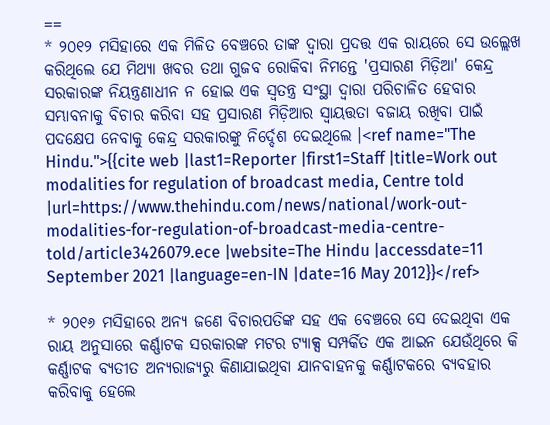==
* ୨୦୧୨ ମସିହାରେ ଏକ ମିଳିତ ବେଞ୍ଚରେ ତାଙ୍କ ଦ୍ଵାରା ପ୍ରଦତ୍ତ ଏକ ରାୟରେ ସେ ଉଲ୍ଲେଖ କରିଥିଲେ ଯେ ମିଥ୍ୟା ଖବର ତଥା ଗୁଜବ ରୋକିବା ନିମନ୍ତେ 'ପ୍ରସାରଣ ମିଡ଼ିଆ' କେନ୍ଦ୍ର ସରକାରଙ୍କ ନିୟନ୍ତ୍ରଣାଧୀନ ନ ହୋଇ ଏକ ସ୍ଵତନ୍ତ୍ର ସଂସ୍ଥା ଦ୍ଵାରା ପରିଚାଳିତ ହେବାର ସମ୍ଭାବନାକୁ ବିଚାର କରିବା ସହ ପ୍ରସାରଣ ମିଡ଼ିଆର ସ୍ଵାୟତ୍ତତା ବଜାୟ ରଖିବା ପାଇଁ ପଦକ୍ଷେପ ନେବାକୁ କେନ୍ଦ୍ର ସରକାରଙ୍କୁ ନିର୍ଦ୍ଦେଶ ଦେଇଥିଲେ ।<ref name="The Hindu.">{{cite web |last1=Reporter |first1=Staff |title=Work out modalities for regulation of broadcast media, Centre told |url=https://www.thehindu.com/news/national/work-out-modalities-for-regulation-of-broadcast-media-centre-told/article3426079.ece |website=The Hindu |accessdate=11 September 2021 |language=en-IN |date=16 May 2012}}</ref>

* ୨୦୧୬ ମସିହାରେ ଅନ୍ୟ ଜଣେ ବିଚାରପତିଙ୍କ ସହ ଏକ ବେଞ୍ଚରେ ସେ ଦେଇଥିବା ଏକ ରାୟ ଅନୁସାରେ କର୍ଣ୍ଣାଟକ ସରକାରଙ୍କ ମଟର ଟ୍ୟାକ୍ସ ସମ୍ପର୍କିତ ଏକ ଆଇନ ଯେଉଁଥିରେ କି କର୍ଣ୍ଣାଟକ ବ୍ୟତୀତ ଅନ୍ୟରାଜ୍ୟରୁ କିଣାଯାଇଥିବା ଯାନବାହନକୁ କର୍ଣ୍ଣାଟକରେ ବ୍ୟବହାର କରିବାକୁ ହେଲେ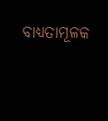ବାଧ୍ୟତାମୂଳକ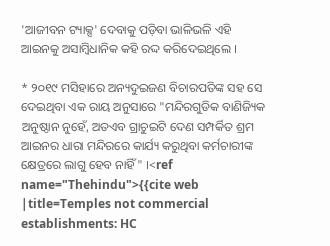'ଆଜୀବନ ଟ୍ୟାକ୍ସ' ଦେବାକୁ ପଡ଼ିବା ଭାଳିଭଳି ଏହି ଆଇନକୁ ଅସାମ୍ବିଧାନିକ କହି ରଦ୍ଦ କରିଦେଇଥିଲେ ।

* ୨୦୧୯ ମସିହାରେ ଅନ୍ୟଦୁଇଜଣ ବିଚାରପତିଙ୍କ ସହ ସେ ଦେଇଥିବା ଏକ ରାୟ ଅନୁସାରେ "ମନ୍ଦିରଗୁଡିକ ବାଣିଜ୍ୟିକ ଅନୁଷ୍ଠାନ ନୁହେଁ, ଅତଏବ ଗ୍ରାଚୁଇଟି ଦେଣ ସମ୍ପର୍କିତ ଶ୍ରମ ଆଇନର ଧାରା ମନ୍ଦିରରେ କାର୍ଯ୍ୟ କରୁଥିବା କର୍ମଚାରୀଙ୍କ କ୍ଷେତ୍ରରେ ଲାଗୁ ହେବ ନାହିଁ" ।<ref name="Thehindu">{{cite web |title=Temples not commercial establishments: HC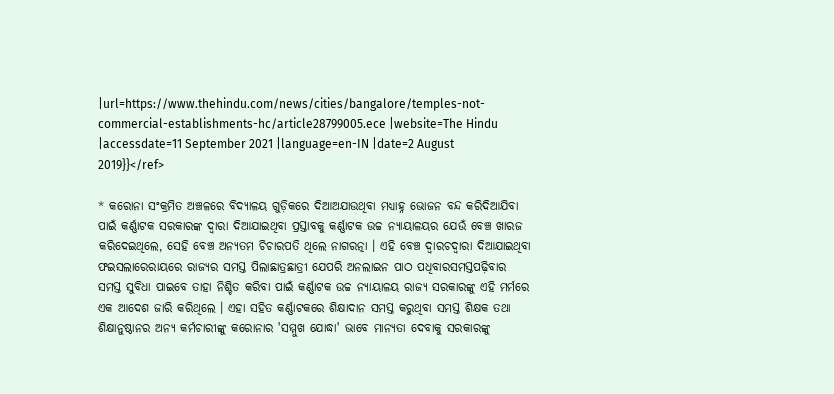|url=https://www.thehindu.com/news/cities/bangalore/temples-not-commercial-establishments-hc/article28799005.ece |website=The Hindu |accessdate=11 September 2021 |language=en-IN |date=2 August 2019}}</ref>

* କରୋନା ସଂକ୍ରମିତ ଅଞ୍ଚଳରେ ବିଦ୍ୟାଳୟ ଗୁଡ଼ିକରେ ଦିଆଅଯାଉଥିବା ମଧ୍ୟାହ୍ନ ଭୋଜନ ବନ୍ଦ କରିଦିଆଯିବା ପାଇଁ କର୍ଣ୍ଣାଟକ ସରକାରଙ୍କ ଦ୍ଵାରା ଦିଆଯାଇଥିବା ପ୍ରସ୍ତାବକୁ କର୍ଣ୍ଣାଟକ ଉଚ୍ଚ ନ୍ୟାୟାଳୟର ଯେଉଁ ବେଞ୍ଚ ଖାରଜ କରିଦେଇଥିଲେ, ସେହି ବେଞ୍ଚ ଅନ୍ୟତମ ଚିଚାରପତି ଥିଲେ ନାଗରତ୍ନା । ଏହି ବେଞ୍ଚ ଦ୍ଵାରଚଦ୍ଵାରା ଦିଆଯାଇଥିବା ଫଇସଲାରେରାୟରେ ରାଜ୍ୟର ସମସ୍ତ ପିଲାଛାତ୍ରଛାତ୍ରୀ ଯେପରି ଅନଲାଇନ ପାଠ ପଧିବାରସମସ୍ତପଢ଼ିବାର ସମସ୍ତ ସୁବିଧା ପାଇବେ ତାହା ନିଶ୍ଚିତ କରିବା ପାଇଁ କର୍ଣ୍ଣାଟକ ଉଚ୍ଚ ନ୍ୟାୟାଳୟ ରାଜ୍ୟ ସରକାରଙ୍କୁ ଏହି ମର୍ମରେ ଏକ ଆଦେଶ ଜାରି କରିଥିଲେ । ଏହା ସହିତ କର୍ଣ୍ଣାଟକରେ ଶିକ୍ଷାଦାନ ସମସ୍ତ କରୁଥିବା ସମସ୍ତ ଶିକ୍ଷକ ତଥା ଶିକ୍ଷାନୁଷ୍ଠାନର ଅନ୍ୟ କର୍ମଚାରୀଙ୍କୁ କରୋନାର 'ସମ୍ମୁଖ ଯୋଦ୍ଧା' ଭାବେ ମାନ୍ୟତା ଦେବାକୁ ସରକାରଙ୍କୁ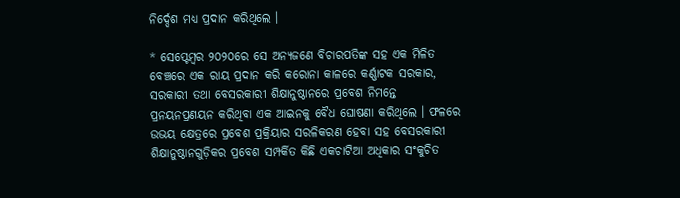ନିର୍ଦ୍ଦେଶ ମଧ୍ୟ ପ୍ରଦାନ କରିଥିଲେ ।

* ସେପ୍ଟେମ୍ବର ୨୦୨୦ରେ ସେ ଅନ୍ୟଜଣେ ବିଚାରପତିଙ୍କ ସହ ଏକ ମିଳିତ ବେଞ୍ଚରେ ଏକ ରାୟ ପ୍ରଦାନ କରି କରୋନା କାଳରେ କର୍ଣ୍ଣାଟକ ସରକାର, ସରକାରୀ ତଥା ବେସରକାରୀ ଶିକ୍ଷାନୁଷ୍ଠାନରେ ପ୍ରବେଶ ନିମନ୍ତେ ପ୍ରନୟନପ୍ରଣୟନ କରିଥିବା ଏକ ଆଇନକୁ ବୈଧ ଘୋଷଣା କରିଥିଲେ । ଫଳରେ ଉଭୟ କ୍ଷେତ୍ରରେ ପ୍ରବେଶ ପ୍ରକ୍ରିୟାର ସରଳିକରଣ ହେବା ସହ ବେସରକାରୀ ଶିକ୍ଷାନୁଷ୍ଠାନଗୁଡ଼ିକର ପ୍ରବେଶ ସମ୍ପର୍କିତ କିଛି ଏକଚାଟିଆ ଅଧିକାର ସଂକୁଚିତ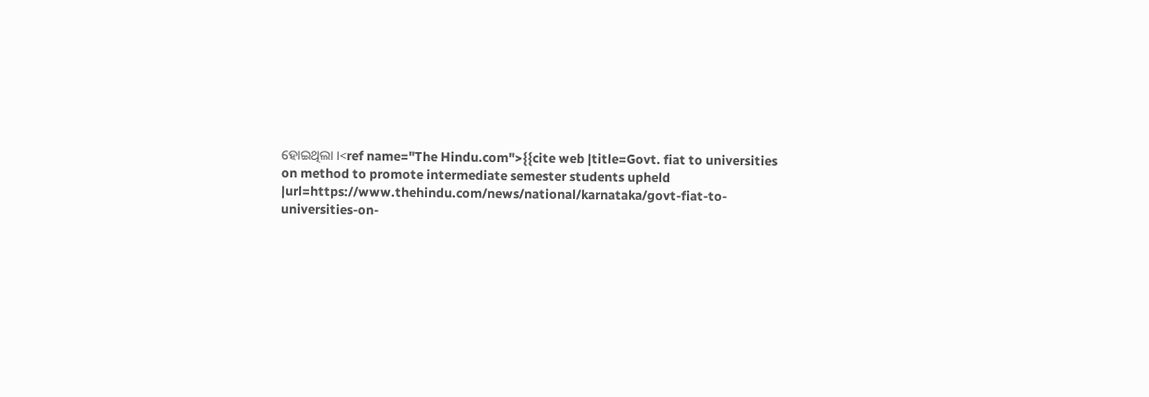ହୋଇଥିଲା ।<ref name="The Hindu.com">{{cite web |title=Govt. fiat to universities on method to promote intermediate semester students upheld |url=https://www.thehindu.com/news/national/karnataka/govt-fiat-to-universities-on-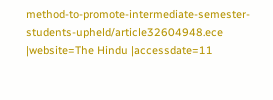method-to-promote-intermediate-semester-students-upheld/article32604948.ece |website=The Hindu |accessdate=11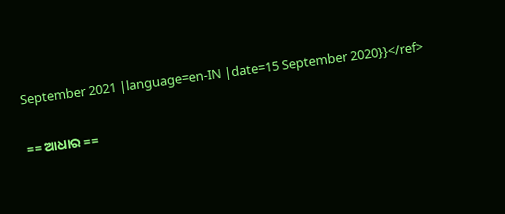September 2021 |language=en-IN |date=15 September 2020}}</ref>

== ଆଧାର ==